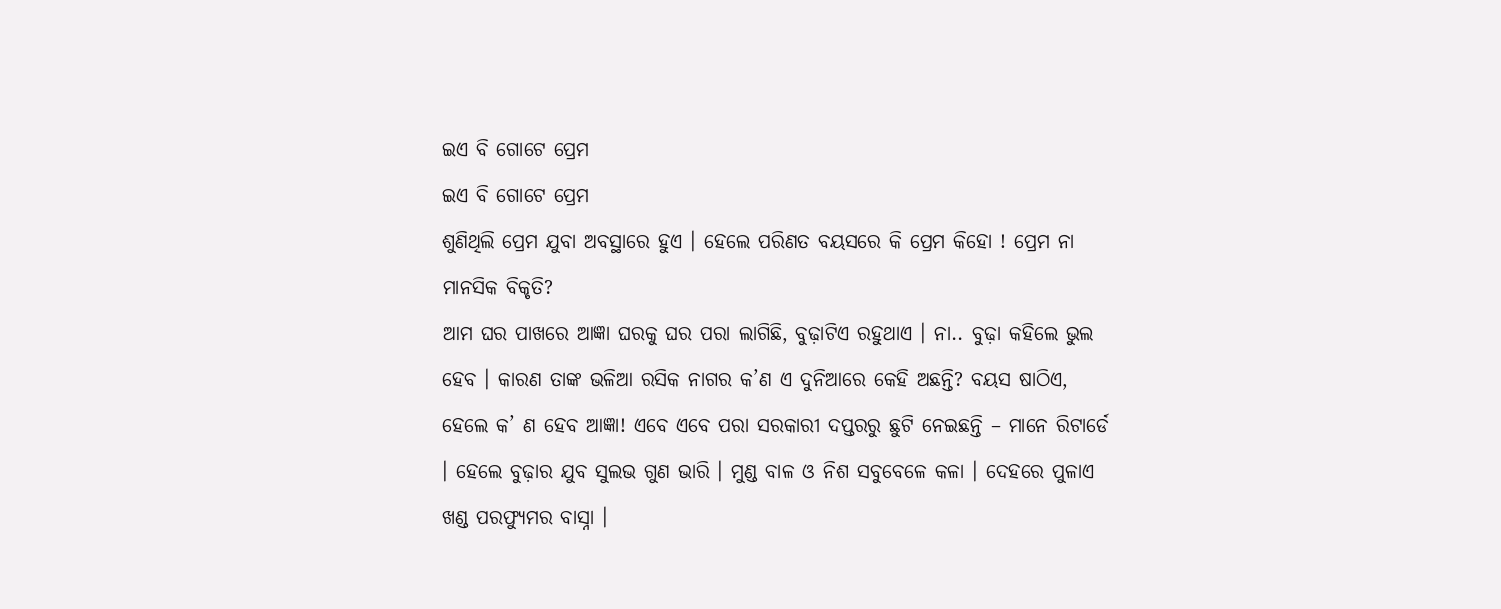ଇଏ ବି ଗୋଟେ ପ୍ରେମ
ଇଏ ବି ଗୋଟେ ପ୍ରେମ
ଶୁଣିଥିଲି ପ୍ରେମ ଯୁବା ଅବସ୍ଥାରେ ହୁଏ । ହେଲେ ପରିଣତ ବୟସରେ କି ପ୍ରେମ କିହୋ ! ପ୍ରେମ ନା ମାନସିକ ବିକୃତି?
ଆମ ଘର ପାଖରେ ଆଜ୍ଞା ଘରକୁ ଘର ପରା ଲାଗିଛି, ବୁଢ଼ାଟିଏ ରହୁଥାଏ । ନା.. ବୁଢ଼ା କହିଲେ ଭୁଲ ହେବ । କାରଣ ତାଙ୍କ ଭଳିଆ ରସିକ ନାଗର କ’ଣ ଏ ଦୁନିଆରେ କେହି ଅଛନ୍ତି? ବୟସ ଷାଠିଏ, ହେଲେ କ’ ଣ ହେବ ଆଜ୍ଞା! ଏବେ ଏବେ ପରା ସରକାରୀ ଦପ୍ତରରୁ ଛୁଟି ନେଇଛନ୍ତି – ମାନେ ରିଟାର୍ଡେ । ହେଲେ ବୁଢ଼ାର ଯୁବ ସୁଲଭ ଗୁଣ ଭାରି । ମୁଣ୍ଡ ବାଳ ଓ ନିଶ ସବୁବେଳେ କଳା । ଦେହରେ ପୁଳାଏ ଖଣ୍ଡ ପରଫ୍ୟୁମର ବାସ୍ନା ।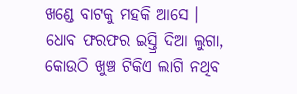ଖଣ୍ଡେ ବାଟକୁ ମହକି ଆସେ । ଧୋବ ଫରଫର ଇସ୍ତ୍ରି ଦିଆ ଲୁଗା, କୋଉଠି ଖୁଞ୍ଚ ଟିକିଏ ଲାଗି ନଥିବ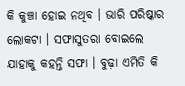କି କୁଞ୍ଚା ହୋଇ ନଥିବ । ଭାରି ପରିଷ୍କାର ଲୋକଟା । ସଫାସୁତରା ବୋଇଲେ ଯାହାକୁ କହନ୍ତି ସଫା । ବୁଢ଼ା ଏମିତି କି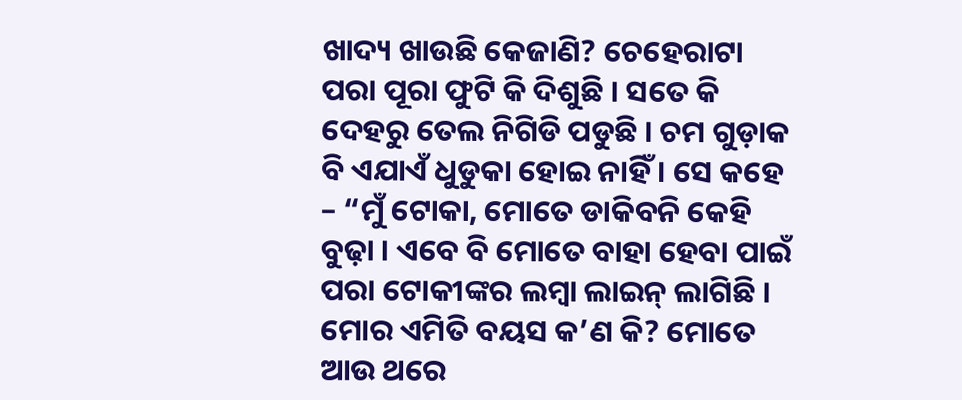ଖାଦ୍ୟ ଖାଉଛି କେଜାଣି? ଚେହେରାଟା ପରା ପୂରା ଫୁଟି କି ଦିଶୁଛି । ସତେ କି ଦେହରୁ ତେଲ ନିଗିଡି ପଡୁଛି । ଚମ ଗୁଡ଼ାକ ବି ଏଯାଏଁ ଧୁଡୁକା ହୋଇ ନାହିଁ । ସେ କହେ – “ମୁଁ ଟୋକା, ମୋତେ ଡାକିବନି କେହି ବୁଢ଼ା । ଏବେ ବି ମୋତେ ବାହା ହେବା ପାଇଁ ପରା ଟୋକୀଙ୍କର ଲମ୍ବା ଲାଇନ୍ ଲାଗିଛି । ମୋର ଏମିତି ବୟସ କ’ଣ କି? ମୋତେ ଆଉ ଥରେ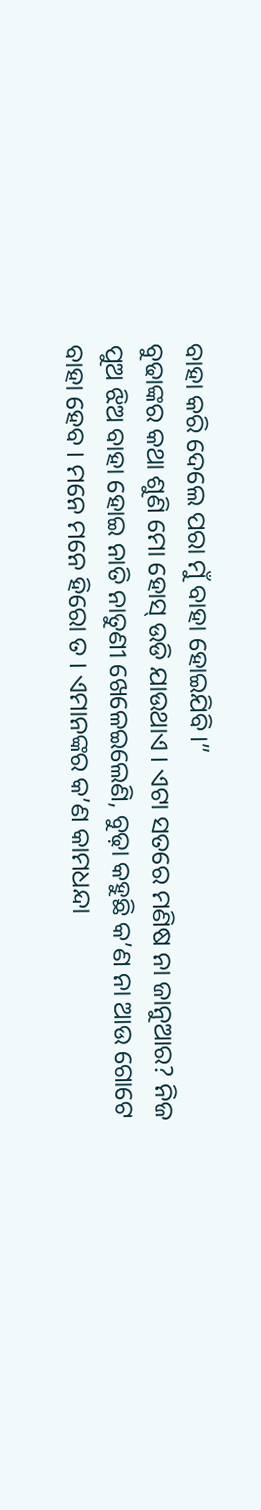ବାହା କରି ଦେଲେ ପରା ମୁଁ ବାହା ହୋଇଯିବି।”
ବୁଢାଙ୍କର କଥା ଶୁଣି ମୋ ହୋସ୍ ଉଡି ଯାଉଥାଏ । ଏଟା ସତରେ ମଣିଷ ନା ଜାନୁଆର? ନିଜ ପୁଅ ଝିଅ ବାହା ହୋଇ ନାତି ନାତୁଣୀ ଖେଳେଇଲେଣି, ବୁଢ଼ା କହୁଛି କ’ଣ ନା ଆଉ ଗୋଟେ ବାହା ହେବ । ମନେ ମନେ ହିରୋ ତ । ଏମାନଙ୍କର କ’ଣ କାମଧନ୍ଦା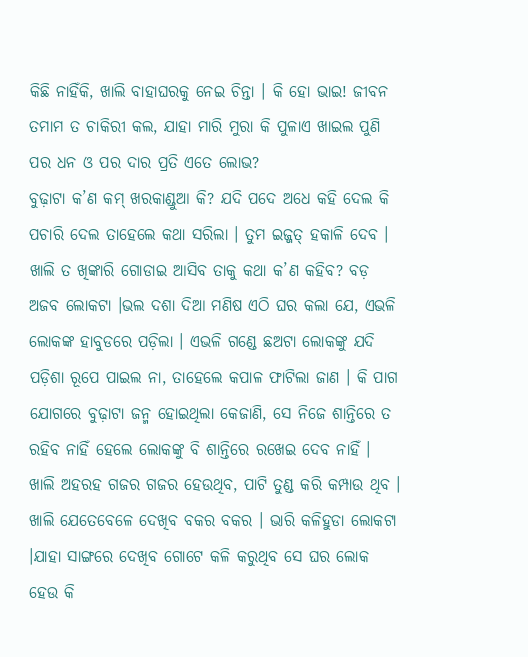କିଛି ନାହିଁକି, ଖାଲି ବାହାଘରକୁ ନେଇ ଚିନ୍ତା । କି ହୋ ଭାଇ! ଜୀବନ ତମାମ ତ ଚାକିରୀ କଲ, ଯାହା ମାରି ମୁରା କି ପୁଳାଏ ଖାଇଲ ପୁଣି ପର ଧନ ଓ ପର ଦାର ପ୍ରତି ଏତେ ଲୋଭ?
ବୁଢ଼ାଟା କ’ଣ କମ୍ ଖରକାଣ୍ଡୁଆ କି? ଯଦି ପଦେ ଅଧେ କହି ଦେଲ କି ପଚାରି ଦେଲ ତାହେଲେ କଥା ସରିଲା । ତୁମ ଇଜ୍ଜତ୍ ହକାଳି ଦେବ । ଖାଲି ତ ଖିଙ୍କାରି ଗୋଡାଇ ଆସିବ ତାକୁ କଥା କ’ଣ କହିବ? ବଡ଼ ଅଜବ ଲୋକଟା ।ଭଲ ଦଶା ଦିଆ ମଣିଷ ଏଠି ଘର କଲା ଯେ, ଏଭଳି ଲୋକଙ୍କ ହାବୁଡରେ ପଡ଼ିଲା । ଏଭଳି ଗଣ୍ଡେ ଛଅଟା ଲୋକଙ୍କୁ ଯଦି ପଡ଼ିଶା ରୂପେ ପାଇଲ ନା, ତାହେଲେ କପାଳ ଫାଟିଲା ଜାଣ । କି ପାଗ ଯୋଗରେ ବୁଢ଼ାଟା ଜନ୍ମ ହୋଇଥିଲା କେଜାଣି, ସେ ନିଜେ ଶାନ୍ତିରେ ତ ରହିବ ନାହିଁ ହେଲେ ଲୋକଙ୍କୁ ବି ଶାନ୍ତିରେ ରଖେଇ ଦେବ ନାହିଁ । ଖାଲି ଅହରହ ଗଜର ଗଜର ହେଉଥିବ, ପାଟି ତୁଣ୍ଡ କରି କମ୍ପାଉ ଥିବ । ଖାଲି ଯେତେବେଳେ ଦେଖିବ ବକର ବକର । ଭାରି କଳିହୁଡା ଲୋକଟା ।ଯାହା ସାଙ୍ଗରେ ଦେଖିବ ଗୋଟେ କଳି କରୁଥିବ ସେ ଘର ଲୋକ ହେଉ କି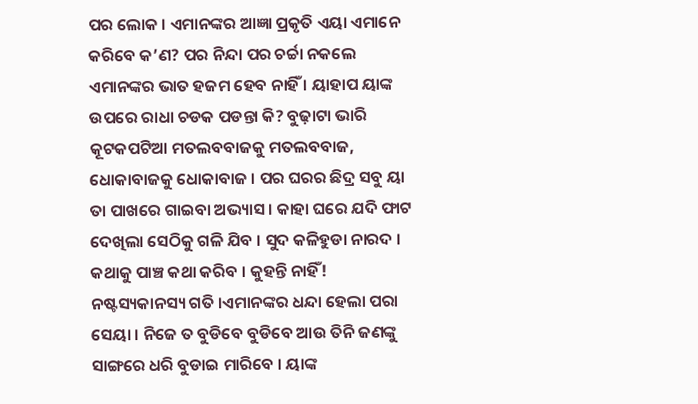ପର ଲୋକ । ଏମାନଙ୍କର ଆଜ୍ଞା ପ୍ରକୃତି ଏୟା ଏମାନେ କରିବେ କ’ଣ? ପର ନିନ୍ଦା ପର ଚର୍ଚ୍ଚା ନକଲେ ଏମାନଙ୍କର ଭାତ ହଜମ ହେବ ନାହିଁ । ୟାହାପ ୟାଙ୍କ ଉପରେ ରାଧା ଚଡକ ପଡନ୍ତା କି? ବୁଢ଼ାଟା ଭାରି କୂଟକପଟିଆ ମତଲବବାଜକୁ ମତଲବବାଜ, ଧୋକାବାଜକୁ ଧୋକାବାଜ । ପର ଘରର ଛିଦ୍ର ସବୁ ୟା ତା ପାଖରେ ଗାଇବା ଅଭ୍ୟାସ । କାହା ଘରେ ଯଦି ଫାଟ ଦେଖିଲା ସେଠିକୁ ଗଳି ଯିବ । ସୁଦ କଳିହୁଡା ନାରଦ । କଥାକୁ ପାଞ୍ଚ କଥା କରିବ । କୁହନ୍ତି ନାହିଁ! ନଷ୍ଟସ୍ୟକାନସ୍ୟ ଗତି ।ଏମାନଙ୍କର ଧନ୍ଦା ହେଲା ପରା ସେୟା । ନିଜେ ତ ବୁଡିବେ ବୁଡିବେ ଆଉ ତିନି ଜଣଙ୍କୁ ସାଙ୍ଗରେ ଧରି ବୁଡାଇ ମାରିବେ । ୟାଙ୍କ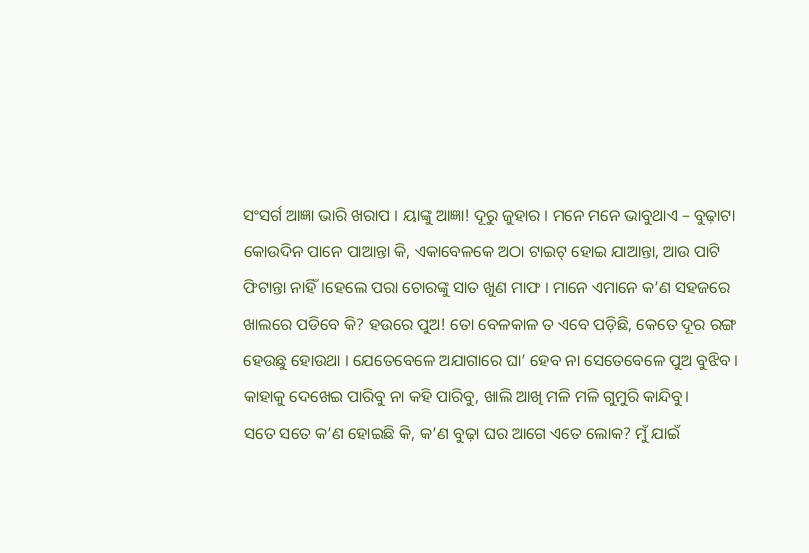ସଂସର୍ଗ ଆଜ୍ଞା ଭାରି ଖରାପ । ୟାଙ୍କୁ ଆଜ୍ଞା! ଦୂରୁ ଜୁହାର । ମନେ ମନେ ଭାବୁଥାଏ – ବୁଢ଼ାଟା କୋଉଦିନ ପାନେ ପାଆନ୍ତା କି, ଏକାବେଳକେ ଅଠା ଟାଇଟ୍ ହୋଇ ଯାଆନ୍ତା, ଆଉ ପାଟି ଫିଟାନ୍ତା ନାହିଁ।ହେଲେ ପରା ଚୋରଙ୍କୁ ସାତ ଖୁଣ ମାଫ । ମାନେ ଏମାନେ କ’ଣ ସହଜରେ ଖାଲରେ ପଡିବେ କି? ହଉରେ ପୁଅ! ତୋ ବେଳକାଳ ତ ଏବେ ପଡ଼ିଛି, କେତେ ଦୂର ରଙ୍ଗ ହେଉଛୁ ହୋଉଥା । ଯେତେବେଳେ ଅଯାଗାରେ ଘା’ ହେବ ନା ସେତେବେଳେ ପୁଅ ବୁଝିବ । କାହାକୁ ଦେଖେଇ ପାରିବୁ ନା କହି ପାରିବୁ, ଖାଲି ଆଖି ମଳି ମଳି ଗୁମୁରି କାନ୍ଦିବୁ।
ସତେ ସତେ କ’ଣ ହୋଇଛି କି, କ’ଣ ବୁଢ଼ା ଘର ଆଗେ ଏତେ ଲୋକ? ମୁଁ ଯାଇଁ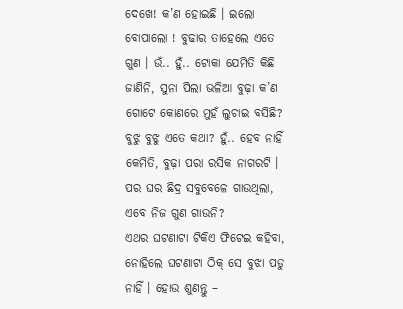ଦେଖେ! କ’ଣ ହୋଇଛି । ଇଲୋ ବୋପାଲୋ ! ବୁଢାର ତାହେଲେ ଏତେ ଗୁଣ । ଉଁ.. ହୁଁ.. ଟୋକା ଯେମିତି କିଛି ଜାଣିନି, ସୁନା ପିଲା ଭଳିଆ ବୁଢ଼ା କ’ଣ ଗୋଟେ କୋଣରେ ମୁହଁ ଲୁଚାଇ ବସିଛି? ବୁଝୁ ବୁଝୁ ଏତେ କଥା? ହୁଁ.. ହେବ ନାହିଁ କେମିତି, ବୁଢ଼ା ପରା ରସିକ ନାଗରଟି । ପର ଘର ଛିଦ୍ର ସବୁବେଳେ ଗାଉଥିଲା, ଏବେ ନିଜ ଗୁଣ ଗାଉନି?
ଏଥର ଘଟଣାଟା ଟିକିଏ ଫିଟେଇ କହିବା, ନୋହିଲେ ଘଟଣାଟା ଠିକ୍ ସେ ବୁଝା ପଡୁ ନାହିଁ । ହୋଉ ଶୁଣନ୍ତୁ –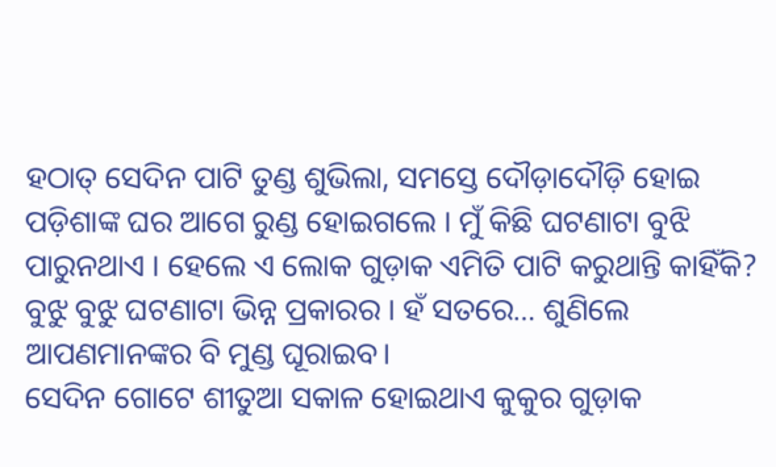ହଠାତ୍ ସେଦିନ ପାଟି ତୁଣ୍ଡ ଶୁଭିଲା, ସମସ୍ତେ ଦୌଡ଼ାଦୌଡ଼ି ହୋଇ ପଡ଼ିଶାଙ୍କ ଘର ଆଗେ ରୁଣ୍ଡ ହୋଇଗଲେ । ମୁଁ କିଛି ଘଟଣାଟା ବୁଝି ପାରୁନଥାଏ । ହେଲେ ଏ ଲୋକ ଗୁଡ଼ାକ ଏମିତି ପାଟି କରୁଥାନ୍ତି କାହିଁକି? ବୁଝୁ ବୁଝୁ ଘଟଣାଟା ଭିନ୍ନ ପ୍ରକାରର । ହଁ ସତରେ… ଶୁଣିଲେ ଆପଣମାନଙ୍କର ବି ମୁଣ୍ଡ ଘୂରାଇବ।
ସେଦିନ ଗୋଟେ ଶୀତୁଆ ସକାଳ ହୋଇଥାଏ କୁକୁର ଗୁଡ଼ାକ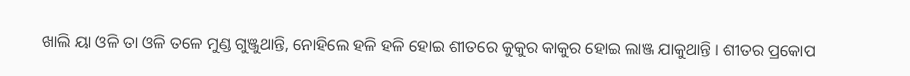ଖାଲି ୟା ଓଳି ତା ଓଳି ତଳେ ମୁଣ୍ଡ ଗୁଞ୍ଜୁଥାନ୍ତି, ନୋହିଲେ ହଳି ହଳି ହୋଇ ଶୀତରେ କୁକୁର କାକୁର ହୋଇ ଲାଞ୍ଜ ଯାକୁଥାନ୍ତି । ଶୀତର ପ୍ରକୋପ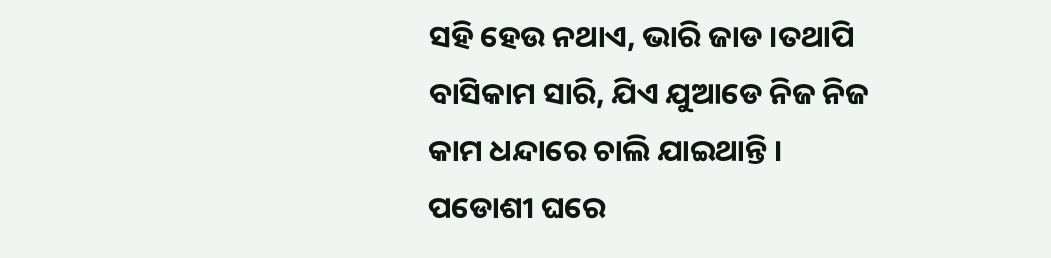ସହି ହେଉ ନଥାଏ, ଭାରି ଜାଡ ।ତଥାପି ବାସିକାମ ସାରି, ଯିଏ ଯୁଆଡେ ନିଜ ନିଜ କାମ ଧନ୍ଦାରେ ଚାଲି ଯାଇଥାନ୍ତି । ପଡୋଶୀ ଘରେ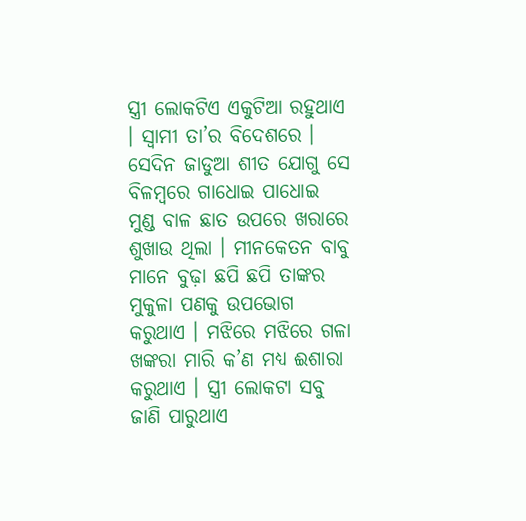ସ୍ତ୍ରୀ ଲୋକଟିଏ ଏକୁଟିଆ ରହୁଥାଏ । ସ୍ଵାମୀ ତା’ର ବିଦେଶରେ । ସେଦିନ ଜାଡୁଆ ଶୀତ ଯୋଗୁ ସେ ବିଳମ୍ବରେ ଗାଧୋଇ ପାଧୋଇ ମୁଣ୍ଡ ବାଳ ଛାତ ଉପରେ ଖରାରେ ଶୁଖାଉ ଥିଲା । ମୀନକେତନ ବାବୁ ମାନେ ବୁଢ଼ା ଛପି ଛପି ତାଙ୍କର ମୁକୁଳା ପଣକୁ ଉପଭୋଗ କରୁଥାଏ । ମଝିରେ ମଝିରେ ଗଳା ଖଙ୍କରା ମାରି କ’ଣ ମଧ୍ୟ ଈଶାରା କରୁଥାଏ । ସ୍ତ୍ରୀ ଲୋକଟା ସବୁ ଜାଣି ପାରୁଥାଏ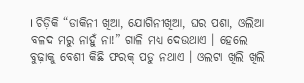। ଚିଡ଼ିକି “ଡାକିନୀ ଖିଆ, ଯୋଗିନୀଖିଆ, ଘର ପଶା, ଓଲିଆ ବଳଦ ମରୁ ନାହୁଁ ନା!” ଗାଳି ମଧ୍ୟ ଦେଉଥାଏ । ହେଲେ ବୁଢ଼ାକୁ ବେଶୀ କିଛି ଫରକ୍ ପଡୁ ନଥାଏ । ଓଲଟା ଖିଲି ଖିଲି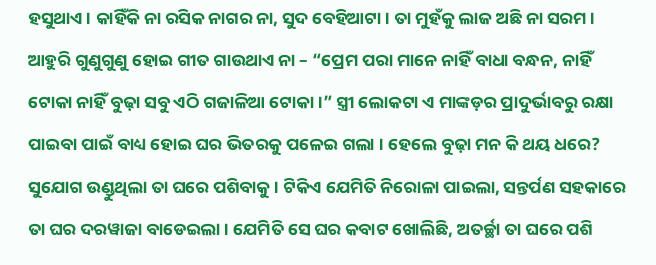ହସୁଥାଏ । କାହିଁକି ନା ରସିକ ନାଗର ନା, ସୁଦ ବେହିଆଟା । ତା ମୁହଁକୁ ଲାଜ ଅଛି ନା ସରମ । ଆହୁରି ଗୁଣୁଗୁଣୁ ହୋଇ ଗୀତ ଗାଉଥାଏ ନା – “ପ୍ରେମ ପରା ମାନେ ନାହିଁ ବାଧା ବନ୍ଧନ, ନାହିଁ ଟୋକା ନାହିଁ ବୁଢ଼ା ସବୁ ଏଠି ଗଜାଳିଆ ଟୋକା।” ସ୍ତ୍ରୀ ଲୋକଟା ଏ ମାଙ୍କଡ଼ର ପ୍ରାଦୁର୍ଭାବରୁ ରକ୍ଷା ପାଇବା ପାଇଁ ବାଧ୍ୟ ହୋଇ ଘର ଭିତରକୁ ପଳେଇ ଗଲା । ହେଲେ ବୁଢ଼ା ମନ କି ଥୟ ଧରେ? ସୁଯୋଗ ଉଣ୍ଡୁଥିଲା ତା ଘରେ ପଶିବାକୁ । ଟିକିଏ ଯେମିତି ନିରୋଳା ପାଇଲା, ସନ୍ତର୍ପଣ ସହକାରେ ତା ଘର ଦରୱାଜା ବାଡେଇଲା । ଯେମିତି ସେ ଘର କବାଟ ଖୋଲିଛି, ଅତର୍ଚ୍ଛା ତା ଘରେ ପଶି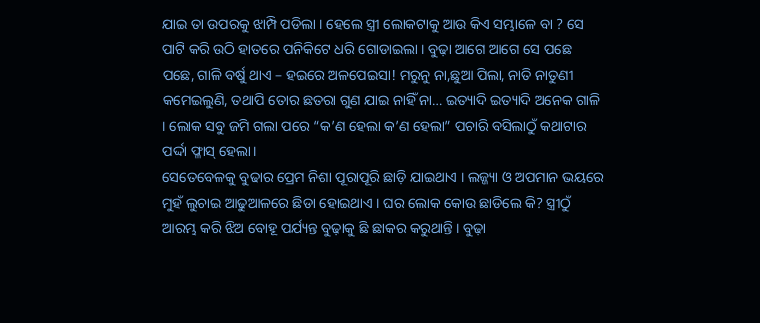ଯାଇ ତା ଉପରକୁ ଝାମ୍ପି ପଡିଲା । ହେଲେ ସ୍ତ୍ରୀ ଲୋକଟାକୁ ଆଉ କିଏ ସମ୍ଭାଳେ ବା ? ସେ ପାଟି କରି ଉଠି ହାତରେ ପନିକିଟେ ଧରି ଗୋଡାଇଲା । ବୁଢ଼ା ଆଗେ ଆଗେ ସେ ପଛେ ପଛେ, ଗାଳି ବର୍ଷୁ ଥାଏ – ହଇରେ ଅଳପେଇସା! ମରୁନୁ ନା,ଛୁଆ ପିଲା, ନାତି ନାତୁଣୀ କମେଇଲୁଣି, ତଥାପି ତୋର ଛତରା ଗୁଣ ଯାଇ ନାହିଁ ନା… ଇତ୍ୟାଦି ଇତ୍ୟାଦି ଅନେକ ଗାଳି । ଲୋକ ସବୁ ଜମି ଗଲା ପରେ “କ’ଣ ହେଲା କ’ଣ ହେଲା” ପଚାରି ବସିଲାଠୁଁ କଥାଟାର ପର୍ଦ୍ଦା ଫ୍ଳାସ୍ ହେଲା।
ସେତେବେଳକୁ ବୁଢାର ପ୍ରେମ ନିଶା ପୂରାପୂରି ଛାଡ଼ି ଯାଇଥାଏ । ଲଜ୍ଜ୍ୟା ଓ ଅପମାନ ଭୟରେ ମୁହଁ ଲୁଚାଇ ଆଢୁଆଳରେ ଛିଡା ହୋଇଥାଏ । ଘର ଲୋକ କୋଉ ଛାଡିଲେ କି? ସ୍ତ୍ରୀଠୁଁ ଆରମ୍ଭ କରି ଝିଅ ବୋହୂ ପର୍ଯ୍ୟନ୍ତ ବୁଢ଼ାକୁ ଛି ଛାକର କରୁଥାନ୍ତି । ବୁଢ଼ା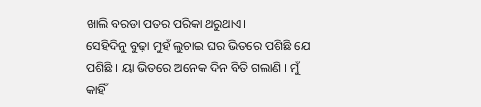ଖାଲି ବରଡା ପତର ପରିକା ଥରୁଥାଏ।
ସେହିଦିନୁ ବୁଢ଼ା ମୁହଁ ଲୁଚାଇ ଘର ଭିତରେ ପଶିଛି ଯେ ପଶିଛି । ୟା ଭିତରେ ଅନେକ ଦିନ ବିତି ଗଲାଣି । ମୁଁ କାହିଁ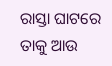ରାସ୍ତା ଘାଟରେ ତାକୁ ଆଉ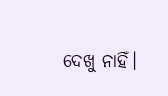ଦେଖୁ ନାହିଁ।